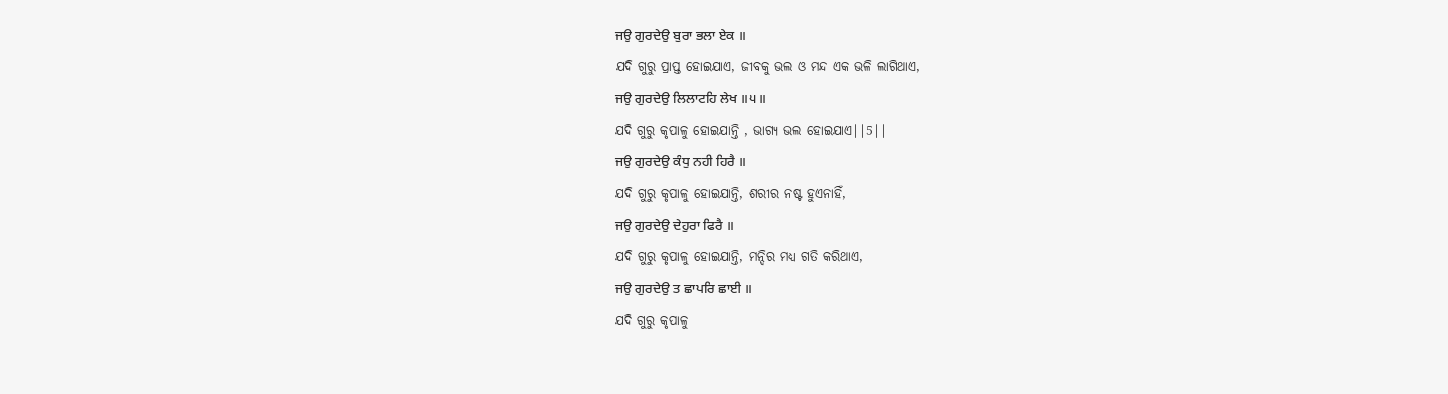ਜਉ ਗੁਰਦੇਉ ਬੁਰਾ ਭਲਾ ਏਕ ॥
ଯଦି ଗୁରୁ ପ୍ରାପ୍ତ ହୋଇଯାଏ, ଜୀବକୁ ଭଲ ଓ ମନ୍ଦ ଏକ ଭଳି ଲାଗିଥାଏ,
ਜਉ ਗੁਰਦੇਉ ਲਿਲਾਟਹਿ ਲੇਖ ॥੫॥
ଯଦି ଗୁରୁ କୃପାଳୁ ହୋଇଯାନ୍ତି , ଭାଗ୍ୟ ଭଲ ହୋଇଯାଏ||5||
ਜਉ ਗੁਰਦੇਉ ਕੰਧੁ ਨਹੀ ਹਿਰੈ ॥
ଯଦି ଗୁରୁ କୃପାଳୁ ହୋଇଯାନ୍ତି, ଶରୀର ନଷ୍ଟ ହୁଏନାହିଁ,
ਜਉ ਗੁਰਦੇਉ ਦੇਹੁਰਾ ਫਿਰੈ ॥
ଯଦି ଗୁରୁ କୃପାଳୁ ହୋଇଯାନ୍ତି, ମନ୍ଦିର ମଧ୍ୟ ଗତି କରିଥାଏ,
ਜਉ ਗੁਰਦੇਉ ਤ ਛਾਪਰਿ ਛਾਈ ॥
ଯଦି ଗୁରୁ କୃପାଳୁ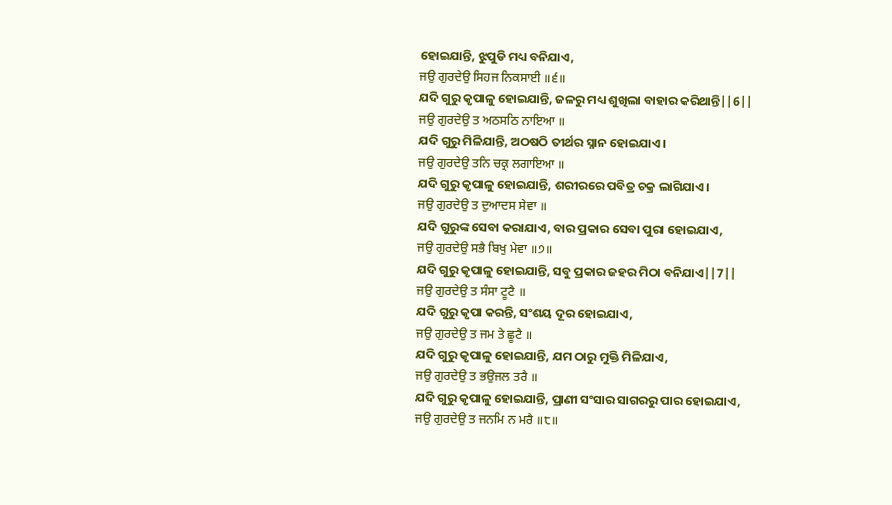ହୋଇଯାନ୍ତି, ଝୁପୁଡି ମଧ୍ୟ ବନିଯାଏ,
ਜਉ ਗੁਰਦੇਉ ਸਿਹਜ ਨਿਕਸਾਈ ॥੬॥
ଯଦି ଗୁରୁ କୃପାଳୁ ହୋଇଯାନ୍ତି, ଜଳରୁ ମଧ୍ୟ ଶୁଖିଲା ବାହାର କରିଥାନ୍ତି||6||
ਜਉ ਗੁਰਦੇਉ ਤ ਅਠਸਠਿ ਨਾਇਆ ॥
ଯଦି ଗୁରୁ ମିଳିଯାନ୍ତି, ଅଠଷଠି ତୀର୍ଥର ସ୍ନାନ ହୋଇଯାଏ।
ਜਉ ਗੁਰਦੇਉ ਤਨਿ ਚਕ੍ਰ ਲਗਾਇਆ ॥
ଯଦି ଗୁରୁ କୃପାଳୁ ହୋଇଯାନ୍ତି, ଶରୀରରେ ପବିତ୍ର ଚକ୍ର ଲାଗିଯାଏ।
ਜਉ ਗੁਰਦੇਉ ਤ ਦੁਆਦਸ ਸੇਵਾ ॥
ଯଦି ଗୁରୁଙ୍କ ସେବା କରାଯାଏ, ବାର ପ୍ରକାର ସେବା ପୁରା ହୋଇଯାଏ,
ਜਉ ਗੁਰਦੇਉ ਸਭੈ ਬਿਖੁ ਮੇਵਾ ॥੭॥
ଯଦି ଗୁରୁ କୃପାଳୁ ହୋଇଯାନ୍ତି, ସବୁ ପ୍ରକାର ଜହର ମିଠା ବନିଯାଏ||7||
ਜਉ ਗੁਰਦੇਉ ਤ ਸੰਸਾ ਟੂਟੈ ॥
ଯଦି ଗୁରୁ କୃପା କରନ୍ତି, ସଂଶୟ ଦୂର ହୋଇଯାଏ,
ਜਉ ਗੁਰਦੇਉ ਤ ਜਮ ਤੇ ਛੂਟੈ ॥
ଯଦି ଗୁରୁ କୃପାଳୁ ହୋଇଯାନ୍ତି, ଯମ ଠାରୁ ମୁକ୍ତି ମିଳିଯାଏ,
ਜਉ ਗੁਰਦੇਉ ਤ ਭਉਜਲ ਤਰੈ ॥
ଯଦି ଗୁରୁ କୃପାଳୁ ହୋଇଯାନ୍ତି, ପ୍ରାଣୀ ସଂସାର ସାଗରରୁ ପାର ହୋଇଯାଏ,
ਜਉ ਗੁਰਦੇਉ ਤ ਜਨਮਿ ਨ ਮਰੈ ॥੮॥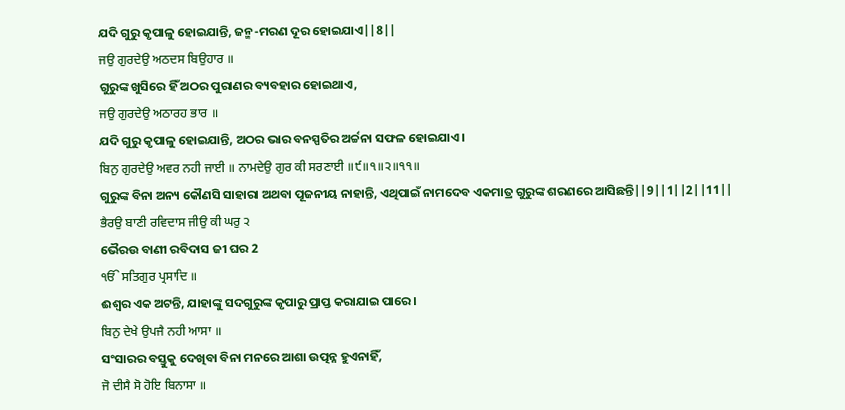ଯଦି ଗୁରୁ କୃପାଳୁ ହୋଇଯାନ୍ତି, ଜନ୍ମ-ମରଣ ଦୂର ହୋଇଯାଏ||8||
ਜਉ ਗੁਰਦੇਉ ਅਠਦਸ ਬਿਉਹਾਰ ॥
ଗୁରୁଙ୍କ ଖୁସିରେ ହିଁ ଅଠର ପୁରାଣର ବ୍ୟବହାର ହୋଇଥାଏ,
ਜਉ ਗੁਰਦੇਉ ਅਠਾਰਹ ਭਾਰ ॥
ଯଦି ଗୁରୁ କୃପାଳୁ ହୋଇଯାନ୍ତି, ଅଠର ଭାର ବନସ୍ପତିର ଅର୍ଚ୍ଚନା ସଫଳ ହୋଇଯାଏ।
ਬਿਨੁ ਗੁਰਦੇਉ ਅਵਰ ਨਹੀ ਜਾਈ ॥ ਨਾਮਦੇਉ ਗੁਰ ਕੀ ਸਰਣਾਈ ॥੯॥੧॥੨॥੧੧॥
ଗୁରୁଙ୍କ ବିନା ଅନ୍ୟ କୌଣସି ସାହାରା ଅଥବା ପୂଜନୀୟ ନାହାନ୍ତି, ଏଥିପାଇଁ ନାମଦେବ ଏକମାତ୍ର ଗୁରୁଙ୍କ ଶରଣରେ ଆସିଛନ୍ତି||9||1||2||11||
ਭੈਰਉ ਬਾਣੀ ਰਵਿਦਾਸ ਜੀਉ ਕੀ ਘਰੁ ੨
ଭୈରଉ ବାଣୀ ରବିଦାସ ଜୀ ଘର 2
ੴ ਸਤਿਗੁਰ ਪ੍ਰਸਾਦਿ ॥
ଈଶ୍ଵର ଏକ ଅଟନ୍ତି, ଯାହାଙ୍କୁ ସଦଗୁରୁଙ୍କ କୃପାରୁ ପ୍ରାପ୍ତ କରାଯାଇ ପାରେ।
ਬਿਨੁ ਦੇਖੇ ਉਪਜੈ ਨਹੀ ਆਸਾ ॥
ସଂସାରର ବସ୍ତୁକୁ ଦେଖିବା ବିନା ମନରେ ଆଶା ଉତ୍ପନ୍ନ ହୁଏନାହିଁ,
ਜੋ ਦੀਸੈ ਸੋ ਹੋਇ ਬਿਨਾਸਾ ॥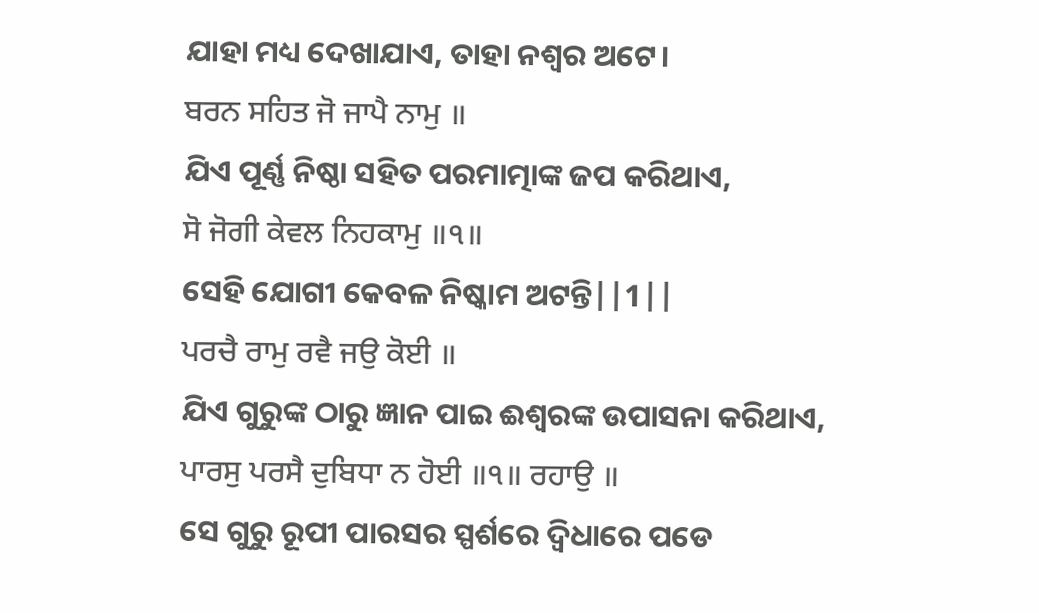ଯାହା ମଧ୍ୟ ଦେଖାଯାଏ, ତାହା ନଶ୍ଵର ଅଟେ।
ਬਰਨ ਸਹਿਤ ਜੋ ਜਾਪੈ ਨਾਮੁ ॥
ଯିଏ ପୂର୍ଣ୍ଣ ନିଷ୍ଠା ସହିତ ପରମାତ୍ମାଙ୍କ ଜପ କରିଥାଏ,
ਸੋ ਜੋਗੀ ਕੇਵਲ ਨਿਹਕਾਮੁ ॥੧॥
ସେହି ଯୋଗୀ କେବଳ ନିଷ୍କାମ ଅଟନ୍ତି||1||
ਪਰਚੈ ਰਾਮੁ ਰਵੈ ਜਉ ਕੋਈ ॥
ଯିଏ ଗୁରୁଙ୍କ ଠାରୁ ଜ୍ଞାନ ପାଇ ଈଶ୍ଵରଙ୍କ ଉପାସନା କରିଥାଏ,
ਪਾਰਸੁ ਪਰਸੈ ਦੁਬਿਧਾ ਨ ਹੋਈ ॥੧॥ ਰਹਾਉ ॥
ସେ ଗୁରୁ ରୂପୀ ପାରସର ସ୍ପର୍ଶରେ ଦ୍ଵିଧାରେ ପଡେ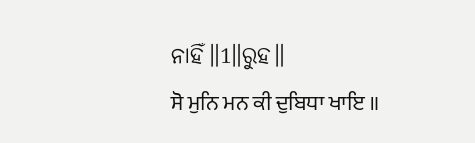ନାହିଁ॥1॥ରୁହ॥
ਸੋ ਮੁਨਿ ਮਨ ਕੀ ਦੁਬਿਧਾ ਖਾਇ ॥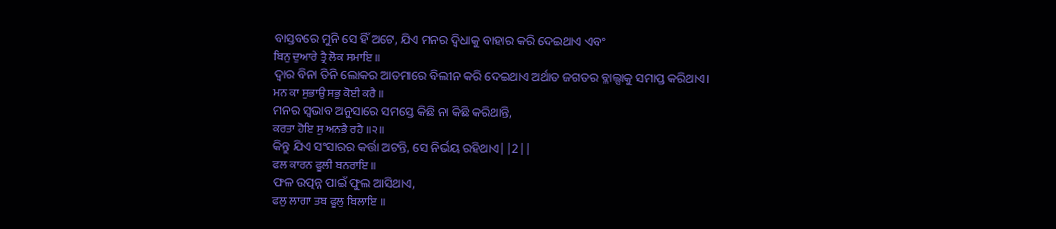ବାସ୍ତବରେ ମୁନି ସେ ହିଁ ଅଟେ, ଯିଏ ମନର ଦ୍ଵିଧାକୁ ବାହାର କରି ଦେଇଥାଏ ଏବଂ
ਬਿਨੁ ਦੁਆਰੇ ਤ੍ਰੈ ਲੋਕ ਸਮਾਇ ॥
ଦ୍ଵାର ବିନା ତିନି ଲୋକର ଆତମାରେ ବିଲୀନ କରି ଦେଇଥାଏ ଅର୍ଥାତ ଜଗତର ବ୍ଳାଲ୍ସାକୁ ସମାପ୍ତ କରିଥାଏ।
ਮਨ ਕਾ ਸੁਭਾਉ ਸਭੁ ਕੋਈ ਕਰੈ ॥
ମନର ସ୍ଵଭାବ ଅନୁସାରେ ସମସ୍ତେ କିଛି ନା କିଛି କରିଥାନ୍ତି,
ਕਰਤਾ ਹੋਇ ਸੁ ਅਨਭੈ ਰਹੈ ॥੨॥
କିନ୍ତୁ ଯିଏ ସଂସାରର କର୍ତ୍ତା ଅଟନ୍ତି, ସେ ନିର୍ଭୟ ରହିଥାଏ||2||
ਫਲ ਕਾਰਨ ਫੂਲੀ ਬਨਰਾਇ ॥
ଫଳ ଉତ୍ପନ୍ନ ପାଇଁ ଫୁଲ ଆସିଥାଏ,
ਫਲੁ ਲਾਗਾ ਤਬ ਫੂਲੁ ਬਿਲਾਇ ॥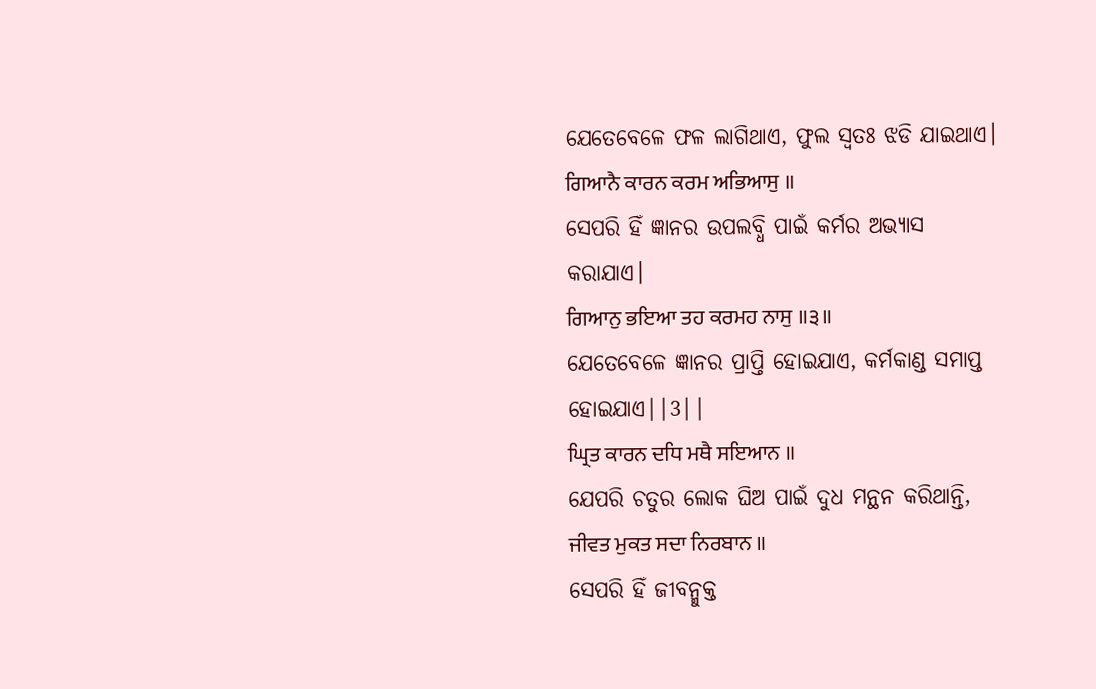ଯେତେବେଳେ ଫଳ ଲାଗିଥାଏ, ଫୁଲ ସ୍ଵତଃ ଝଡି ଯାଇଥାଏ।
ਗਿਆਨੈ ਕਾਰਨ ਕਰਮ ਅਭਿਆਸੁ ॥
ସେପରି ହିଁ ଜ୍ଞାନର ଉପଲବ୍ଧି ପାଇଁ କର୍ମର ଅଭ୍ୟାସ କରାଯାଏ।
ਗਿਆਨੁ ਭਇਆ ਤਹ ਕਰਮਹ ਨਾਸੁ ॥੩॥
ଯେତେବେଳେ ଜ୍ଞାନର ପ୍ରାପ୍ତି ହୋଇଯାଏ, କର୍ମକାଣ୍ଡ ସମାପ୍ତ ହୋଇଯାଏ||3||
ਘ੍ਰਿਤ ਕਾਰਨ ਦਧਿ ਮਥੈ ਸਇਆਨ ॥
ଯେପରି ଚତୁର ଲୋକ ଘିଅ ପାଇଁ ଦୁଧ ମନ୍ଥନ କରିଥାନ୍ତି,
ਜੀਵਤ ਮੁਕਤ ਸਦਾ ਨਿਰਬਾਨ ॥
ସେପରି ହିଁ ଜୀବନ୍ମୁକ୍ତ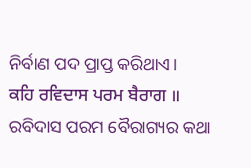ନିର୍ବାଣ ପଦ ପ୍ରାପ୍ତ କରିଥାଏ।
ਕਹਿ ਰਵਿਦਾਸ ਪਰਮ ਬੈਰਾਗ ॥
ରବିଦାସ ପରମ ବୈରାଗ୍ୟର କଥା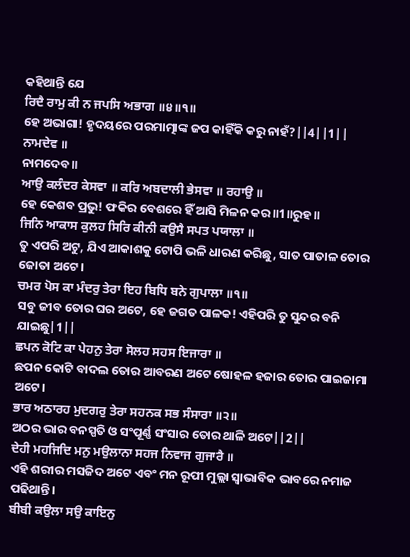କହିଥାନ୍ତି ଯେ
ਰਿਦੈ ਰਾਮੁ ਕੀ ਨ ਜਪਸਿ ਅਭਾਗ ॥੪॥੧॥
ହେ ଅଭାଗା! ହୃଦୟରେ ପରମାତ୍ମାଙ୍କ ଜପ କାହିଁକି କରୁ ନାହଁ?||4||1||
ਨਾਮਦੇਵ ॥
ନାମଦେବ॥
ਆਉ ਕਲੰਦਰ ਕੇਸਵਾ ॥ ਕਰਿ ਅਬਦਾਲੀ ਭੇਸਵਾ ॥ ਰਹਾਉ ॥
ହେ କେଶବ ପ୍ରଭୁ! ଫକିର ବେଶରେ ହିଁ ଆସି ମିଳନ କର॥1॥ରୁହ॥
ਜਿਨਿ ਆਕਾਸ ਕੁਲਹ ਸਿਰਿ ਕੀਨੀ ਕਉਸੈ ਸਪਤ ਪਯਾਲਾ ॥
ତୁ ଏପରି ଅଟୁ, ଯିଏ ଆକାଶକୁ ଟୋପି ଭଳି ଧାରଣ କରିଛୁ, ସାତ ପାତାଳ ତୋର ଜୋତା ଅଟେ।
ਚਮਰ ਪੋਸ ਕਾ ਮੰਦਰੁ ਤੇਰਾ ਇਹ ਬਿਧਿ ਬਨੇ ਗੁਪਾਲਾ ॥੧॥
ସବୁ ଜୀବ ତୋର ଘର ଅଟେ, ହେ ଜଗତ ପାଳକ! ଏହିପରି ତୁ ସୁନ୍ଦର ବନି ଯାଇଛୁ|1||
ਛਪਨ ਕੋਟਿ ਕਾ ਪੇਹਨੁ ਤੇਰਾ ਸੋਲਹ ਸਹਸ ਇਜਾਰਾ ॥
ଛପନ କୋଟି ବାଦଲ ତୋର ଆବରଣ ଅଟେ ଷୋହଳ ହଜାର ତୋର ପାଇଜାମା ଅଟେ।
ਭਾਰ ਅਠਾਰਹ ਮੁਦਗਰੁ ਤੇਰਾ ਸਹਨਕ ਸਭ ਸੰਸਾਰਾ ॥੨॥
ଅଠର ଭାର ବନସ୍ପତି ଓ ସଂପୂର୍ଣ୍ଣ ସଂସାର ତୋର ଥାଳି ଅଟେ||2||
ਦੇਹੀ ਮਹਜਿਦਿ ਮਨੁ ਮਉਲਾਨਾ ਸਹਜ ਨਿਵਾਜ ਗੁਜਾਰੈ ॥
ଏହି ଶରୀର ମସଜିଦ ଅଟେ ଏବଂ ମନ ରୂପୀ ମୁଲ୍ଲା ସ୍ଵାଭାବିକ ଭାବରେ ନମାଜ ପଢିଥାନ୍ତି।
ਬੀਬੀ ਕਉਲਾ ਸਉ ਕਾਇਨੁ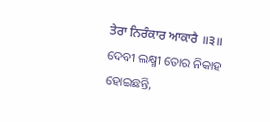ਤੇਰਾ ਨਿਰੰਕਾਰ ਆਕਾਰੈ ॥੩॥
ଦେବୀ ଲକ୍ଷ୍ମୀ ତୋର ନିକାହ ହୋଇଛନ୍ତି,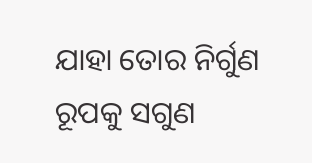ଯାହା ତୋର ନିର୍ଗୁଣ ରୂପକୁ ସଗୁଣ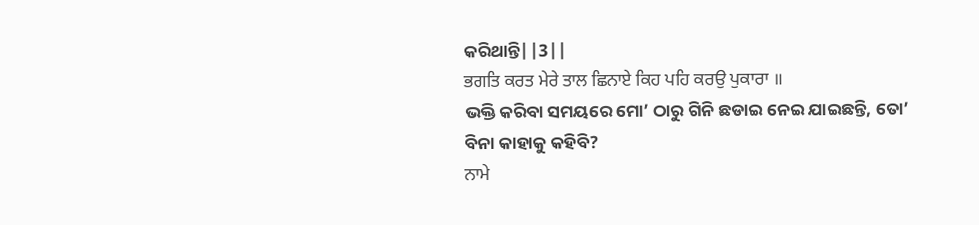କରିଥାନ୍ତି||3||
ਭਗਤਿ ਕਰਤ ਮੇਰੇ ਤਾਲ ਛਿਨਾਏ ਕਿਹ ਪਹਿ ਕਰਉ ਪੁਕਾਰਾ ॥
ଭକ୍ତି କରିବା ସମୟରେ ମୋ’ ଠାରୁ ଗିନି ଛଡାଇ ନେଇ ଯାଇଛନ୍ତି, ତୋ’ ବିନା କାହାକୁ କହିବି?
ਨਾਮੇ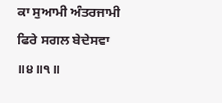ਕਾ ਸੁਆਮੀ ਅੰਤਰਜਾਮੀ ਫਿਰੇ ਸਗਲ ਬੇਦੇਸਵਾ ॥੪॥੧॥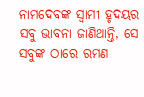ନାମଦେବଙ୍କ ସ୍ଵାମୀ ହୃଦୟର ସବୁ ଭାବନା ଜାଣିଥାନ୍ତି, ସେ ସବୁଙ୍କ ଠାରେ ରମଣ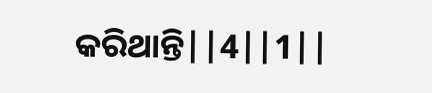କରିଥାନ୍ତି||4||1||